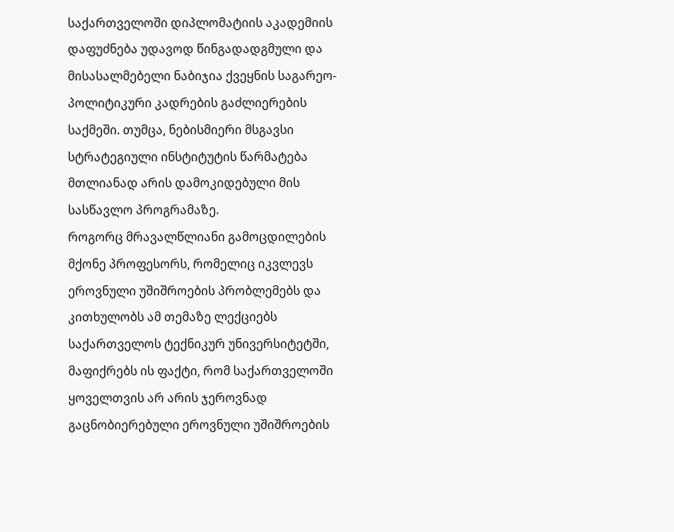საქართველოში დიპლომატიის აკადემიის დაფუძნება უდავოდ წინგადადგმული და მისასალმებელი ნაბიჯია ქვეყნის საგარეო-პოლიტიკური კადრების გაძლიერების საქმეში. თუმცა, ნებისმიერი მსგავსი სტრატეგიული ინსტიტუტის წარმატება მთლიანად არის დამოკიდებული მის სასწავლო პროგრამაზე.
როგორც მრავალწლიანი გამოცდილების მქონე პროფესორს, რომელიც იკვლევს ეროვნული უშიშროების პრობლემებს და კითხულობს ამ თემაზე ლექციებს საქართველოს ტექნიკურ უნივერსიტეტში, მაფიქრებს ის ფაქტი, რომ საქართველოში ყოველთვის არ არის ჯეროვნად გაცნობიერებული ეროვნული უშიშროების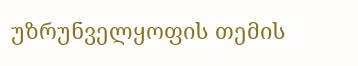უზრუნველყოფის თემის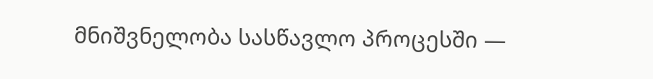მნიშვნელობა სასწავლო პროცესში —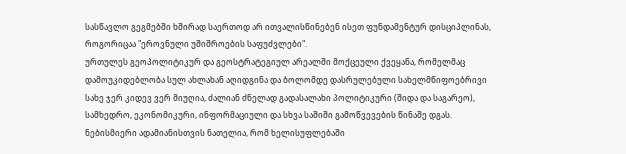სასწავლო გეგმებში ხშირად საერთოდ არ ითვალისწინებენ ისეთ ფუნდამენტურ დისციპლინას, როგორიცაა "ეროვნული უშიშროების საფუძვლები".
ურთულეს გეოპოლიტიკურ და გეოსტრატეგიულ არეალში მოქცეული ქვეყანა, რომელმაც დამოუკიდებლობა სულ ახლახან აღიდგინა და ბოლომდე დასრულებული სახელმწიფოებრივი სახე ჯერ კიდევ ვერ მიუღია, ძალიან ძნელად გადასალახი პოლიტიკური (შიდა და საგარეო), სამხედრო, ეკონომიკური, ინფორმაციული და სხვა საშიში გამოწვევების წინაშე დგას. ნებისმიერი ადამიანისთვის ნათელია, რომ ხელისუფლებაში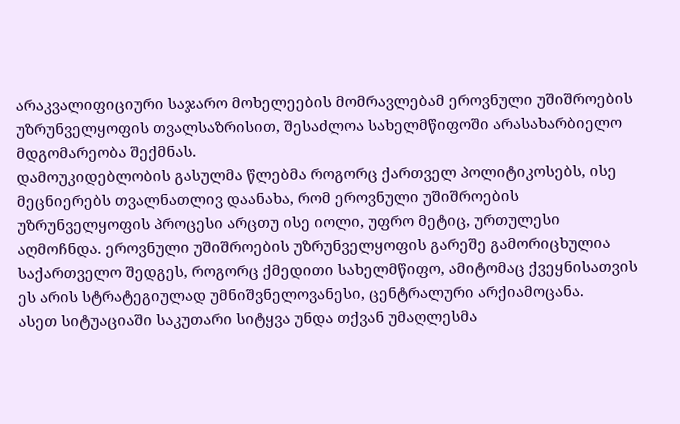არაკვალიფიციური საჯარო მოხელეების მომრავლებამ ეროვნული უშიშროების უზრუნველყოფის თვალსაზრისით, შესაძლოა სახელმწიფოში არასახარბიელო მდგომარეობა შექმნას.
დამოუკიდებლობის გასულმა წლებმა როგორც ქართველ პოლიტიკოსებს, ისე მეცნიერებს თვალნათლივ დაანახა, რომ ეროვნული უშიშროების უზრუნველყოფის პროცესი არცთუ ისე იოლი, უფრო მეტიც, ურთულესი აღმოჩნდა. ეროვნული უშიშროების უზრუნველყოფის გარეშე გამორიცხულია საქართველო შედგეს, როგორც ქმედითი სახელმწიფო, ამიტომაც ქვეყნისათვის ეს არის სტრატეგიულად უმნიშვნელოვანესი, ცენტრალური არქიამოცანა.
ასეთ სიტუაციაში საკუთარი სიტყვა უნდა თქვან უმაღლესმა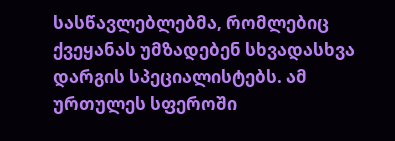სასწავლებლებმა, რომლებიც ქვეყანას უმზადებენ სხვადასხვა დარგის სპეციალისტებს. ამ ურთულეს სფეროში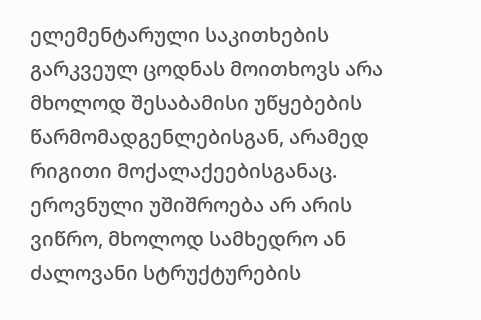ელემენტარული საკითხების გარკვეულ ცოდნას მოითხოვს არა მხოლოდ შესაბამისი უწყებების წარმომადგენლებისგან, არამედ რიგითი მოქალაქეებისგანაც.
ეროვნული უშიშროება არ არის ვიწრო, მხოლოდ სამხედრო ან ძალოვანი სტრუქტურების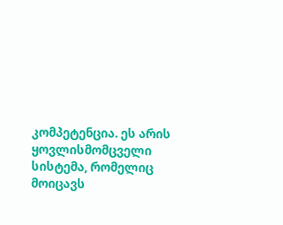კომპეტენცია. ეს არის ყოვლისმომცველი სისტემა, რომელიც მოიცავს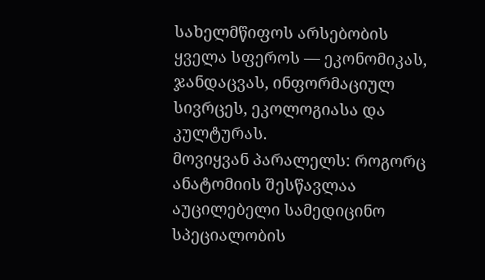სახელმწიფოს არსებობის ყველა სფეროს — ეკონომიკას, ჯანდაცვას, ინფორმაციულ სივრცეს, ეკოლოგიასა და კულტურას.
მოვიყვან პარალელს: როგორც ანატომიის შესწავლაა აუცილებელი სამედიცინო სპეციალობის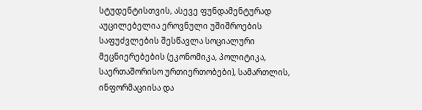სტუდენტისთვის, ასევე ფუნდამენტურად აუცილებელია ეროვნული უშიშროების საფუძვლების შესწავლა სოციალური მეცნიერებების (ეკონომიკა, პოლიტიკა, საერთაშორისო ურთიერთობები), სამართლის, ინფორმაციისა და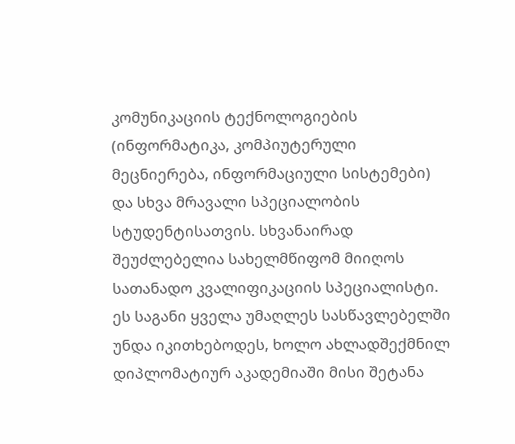კომუნიკაციის ტექნოლოგიების (ინფორმატიკა, კომპიუტერული მეცნიერება, ინფორმაციული სისტემები) და სხვა მრავალი სპეციალობის სტუდენტისათვის. სხვანაირად შეუძლებელია სახელმწიფომ მიიღოს სათანადო კვალიფიკაციის სპეციალისტი.
ეს საგანი ყველა უმაღლეს სასწავლებელში უნდა იკითხებოდეს, ხოლო ახლადშექმნილ დიპლომატიურ აკადემიაში მისი შეტანა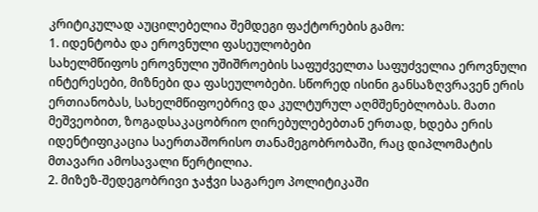კრიტიკულად აუცილებელია შემდეგი ფაქტორების გამო:
1. იდენტობა და ეროვნული ფასეულობები
სახელმწიფოს ეროვნული უშიშროების საფუძველთა საფუძველია ეროვნული ინტერესები, მიზნები და ფასეულობები. სწორედ ისინი განსაზღვრავენ ერის ერთიანობას, სახელმწიფოებრივ და კულტურულ აღმშენებლობას. მათი მეშვეობით, ზოგადსაკაცობრიო ღირებულებებთან ერთად, ხდება ერის იდენტიფიკაცია საერთაშორისო თანამეგობრობაში, რაც დიპლომატის მთავარი ამოსავალი წერტილია.
2. მიზეზ-შედეგობრივი ჯაჭვი საგარეო პოლიტიკაში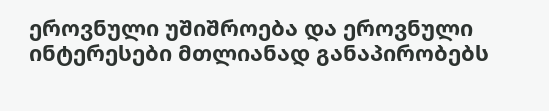ეროვნული უშიშროება და ეროვნული ინტერესები მთლიანად განაპირობებს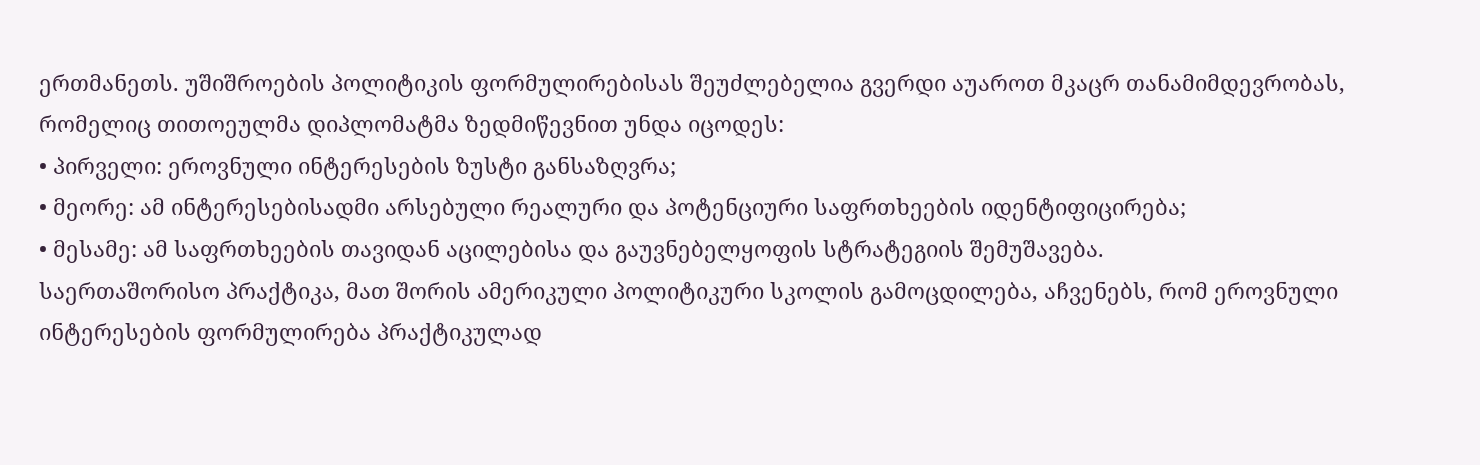ერთმანეთს. უშიშროების პოლიტიკის ფორმულირებისას შეუძლებელია გვერდი აუაროთ მკაცრ თანამიმდევრობას, რომელიც თითოეულმა დიპლომატმა ზედმიწევნით უნდა იცოდეს:
• პირველი: ეროვნული ინტერესების ზუსტი განსაზღვრა;
• მეორე: ამ ინტერესებისადმი არსებული რეალური და პოტენციური საფრთხეების იდენტიფიცირება;
• მესამე: ამ საფრთხეების თავიდან აცილებისა და გაუვნებელყოფის სტრატეგიის შემუშავება.
საერთაშორისო პრაქტიკა, მათ შორის ამერიკული პოლიტიკური სკოლის გამოცდილება, აჩვენებს, რომ ეროვნული ინტერესების ფორმულირება პრაქტიკულად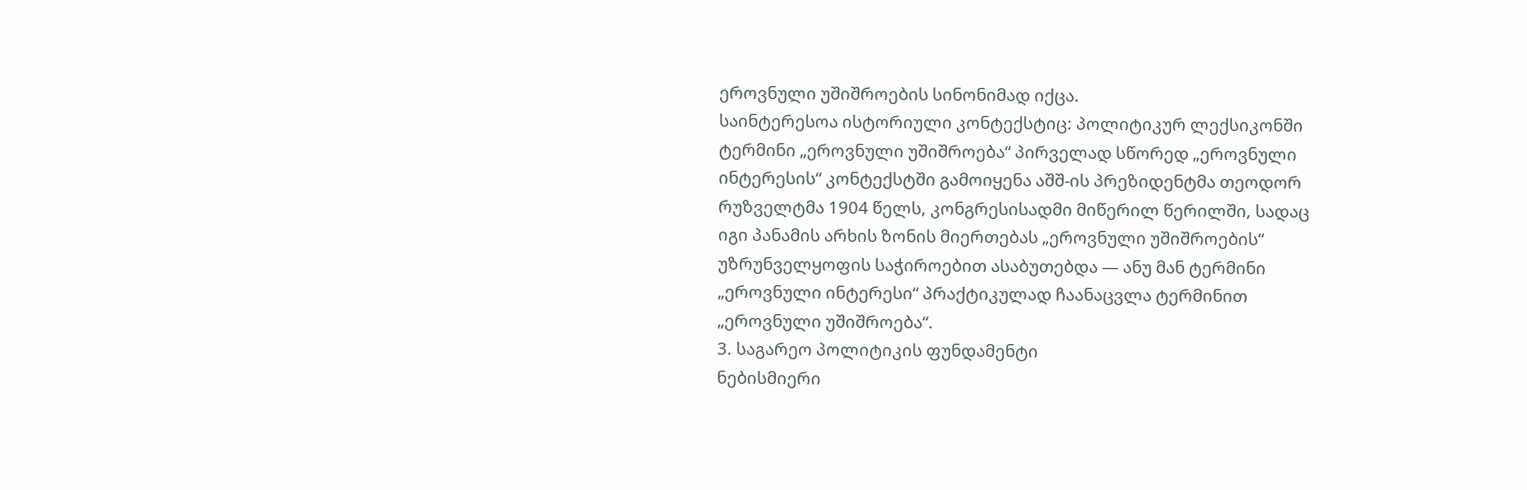ეროვნული უშიშროების სინონიმად იქცა.
საინტერესოა ისტორიული კონტექსტიც: პოლიტიკურ ლექსიკონში ტერმინი „ეროვნული უშიშროება“ პირველად სწორედ „ეროვნული ინტერესის“ კონტექსტში გამოიყენა აშშ-ის პრეზიდენტმა თეოდორ რუზველტმა 1904 წელს, კონგრესისადმი მიწერილ წერილში, სადაც იგი პანამის არხის ზონის მიერთებას „ეროვნული უშიშროების“ უზრუნველყოფის საჭიროებით ასაბუთებდა — ანუ მან ტერმინი „ეროვნული ინტერესი“ პრაქტიკულად ჩაანაცვლა ტერმინით „ეროვნული უშიშროება“.
3. საგარეო პოლიტიკის ფუნდამენტი
ნებისმიერი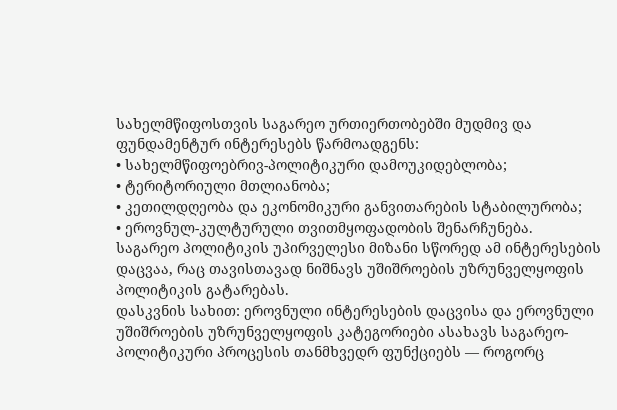სახელმწიფოსთვის საგარეო ურთიერთობებში მუდმივ და ფუნდამენტურ ინტერესებს წარმოადგენს:
• სახელმწიფოებრივ-პოლიტიკური დამოუკიდებლობა;
• ტერიტორიული მთლიანობა;
• კეთილდღეობა და ეკონომიკური განვითარების სტაბილურობა;
• ეროვნულ-კულტურული თვითმყოფადობის შენარჩუნება.
საგარეო პოლიტიკის უპირველესი მიზანი სწორედ ამ ინტერესების დაცვაა, რაც თავისთავად ნიშნავს უშიშროების უზრუნველყოფის პოლიტიკის გატარებას.
დასკვნის სახით: ეროვნული ინტერესების დაცვისა და ეროვნული უშიშროების უზრუნველყოფის კატეგორიები ასახავს საგარეო-პოლიტიკური პროცესის თანმხვედრ ფუნქციებს — როგორც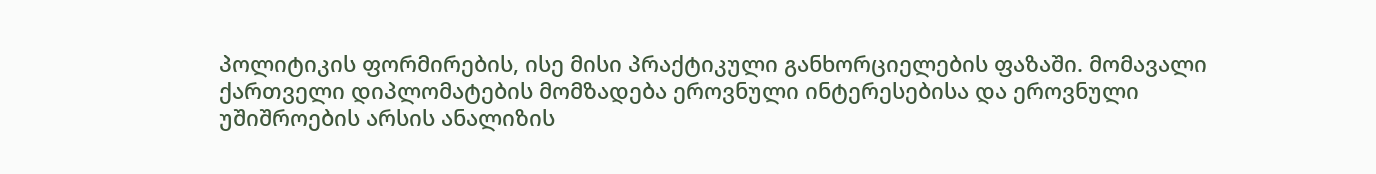პოლიტიკის ფორმირების, ისე მისი პრაქტიკული განხორციელების ფაზაში. მომავალი ქართველი დიპლომატების მომზადება ეროვნული ინტერესებისა და ეროვნული უშიშროების არსის ანალიზის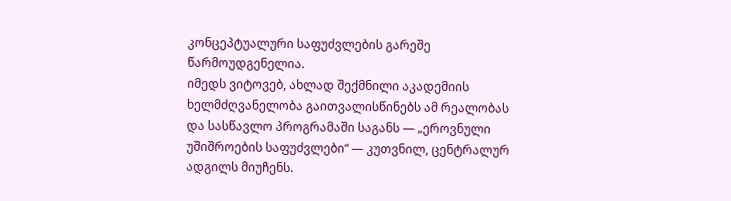კონცეპტუალური საფუძვლების გარეშე წარმოუდგენელია.
იმედს ვიტოვებ, ახლად შექმნილი აკადემიის ხელმძღვანელობა გაითვალისწინებს ამ რეალობას და სასწავლო პროგრამაში საგანს — „ეროვნული უშიშროების საფუძვლები“ — კუთვნილ, ცენტრალურ ადგილს მიუჩენს.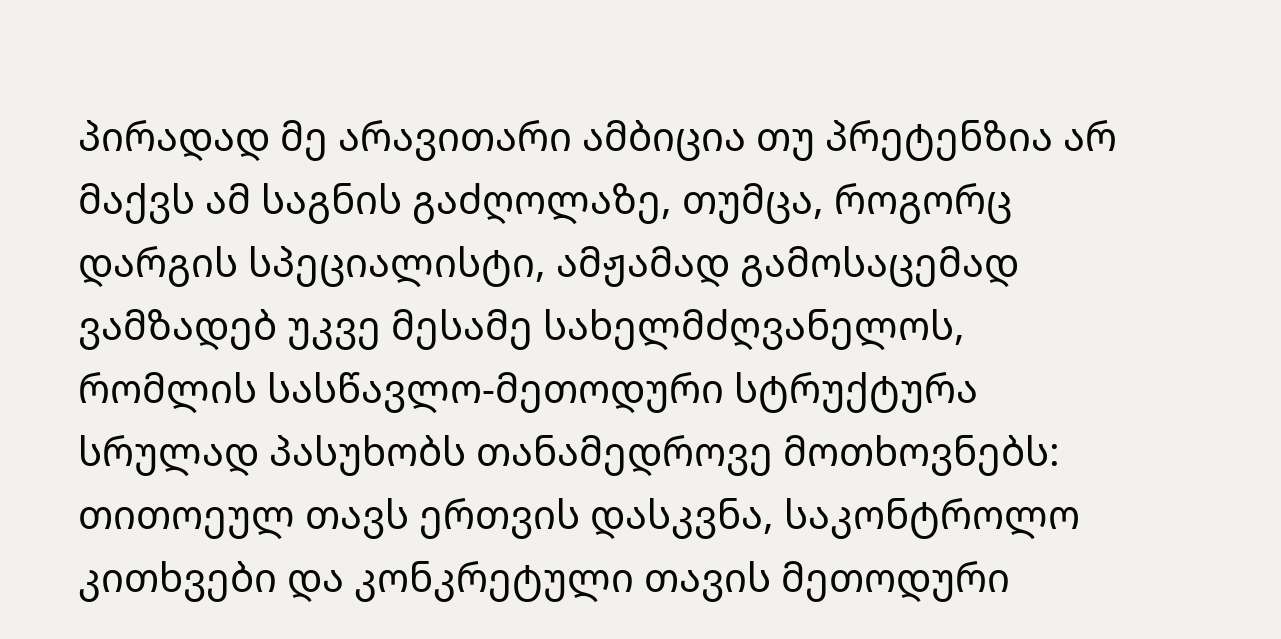პირადად მე არავითარი ამბიცია თუ პრეტენზია არ მაქვს ამ საგნის გაძღოლაზე, თუმცა, როგორც დარგის სპეციალისტი, ამჟამად გამოსაცემად ვამზადებ უკვე მესამე სახელმძღვანელოს, რომლის სასწავლო-მეთოდური სტრუქტურა სრულად პასუხობს თანამედროვე მოთხოვნებს: თითოეულ თავს ერთვის დასკვნა, საკონტროლო კითხვები და კონკრეტული თავის მეთოდური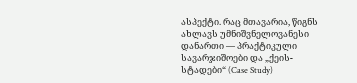ასპექტი. რაც მთავარია, წიგნს ახლავს უმნიშვნელოვანესი დანართი — პრაქტიკული სავარჯიშოები და „ქეის-სტადები“ (Case Study)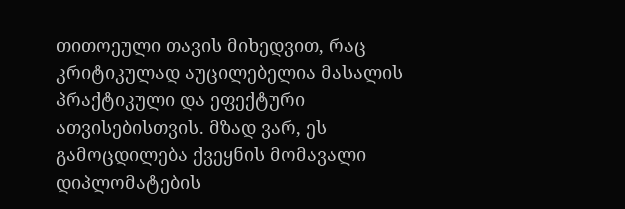თითოეული თავის მიხედვით, რაც კრიტიკულად აუცილებელია მასალის პრაქტიკული და ეფექტური ათვისებისთვის. მზად ვარ, ეს გამოცდილება ქვეყნის მომავალი დიპლომატების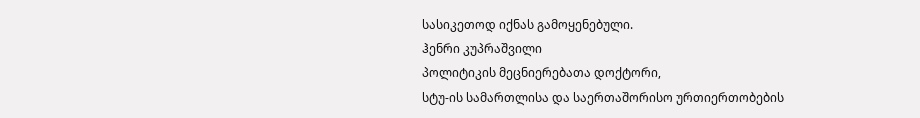სასიკეთოდ იქნას გამოყენებული.
ჰენრი კუპრაშვილი
პოლიტიკის მეცნიერებათა დოქტორი,
სტუ-ის სამართლისა და საერთაშორისო ურთიერთობების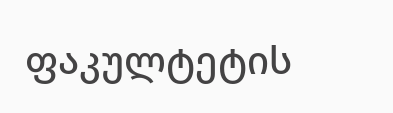ფაკულტეტის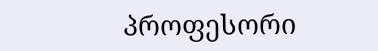პროფესორი